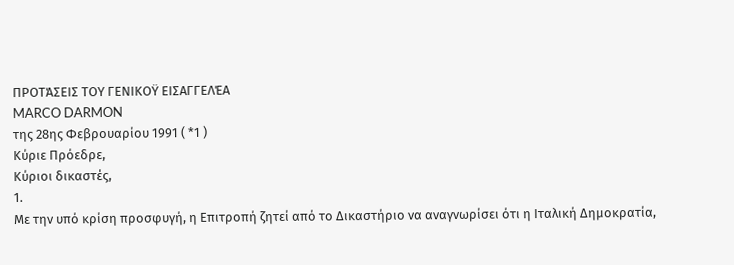ΠΡΟΤΆΣΕΙΣ ΤΟΥ ΓΕΝΙΚΟΫ ΕΙΣΑΓΓΕΛΈΑ
MARCO DARMON
της 28ης Φεβρουαρίου 1991 ( *1 )
Κύριε Πρόεδρε,
Κύριοι δικαστές,
1.
Με την υπό κρίση προσφυγή, η Επιτροπή ζητεί από το Δικαστήριο να αναγνωρίσει ότι η Ιταλική Δημοκρατία,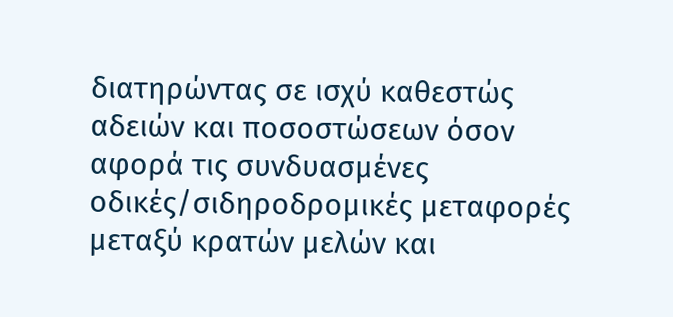διατηρώντας σε ισχύ καθεστώς αδειών και ποσοστώσεων όσον αφορά τις συνδυασμένες οδικές/σιδηροδρομικές μεταφορές μεταξύ κρατών μελών και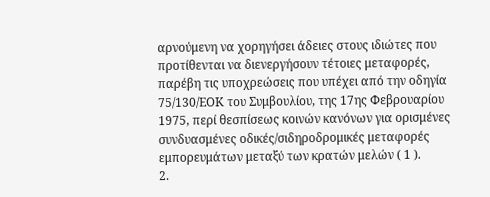αρνούμενη να χορηγήσει άδειες στους ιδιώτες που προτίθενται να διενεργήσουν τέτοιες μεταφορές, παρέβη τις υποχρεώσεις που υπέχει από την οδηγία 75/130/ΕΟΚ του Συμβουλίου, της 17ης Φεβρουαρίου 1975, περί θεσπίσεως κοινών κανόνων για ορισμένες συνδυασμένες οδικές/σιδηροδρομικές μεταφορές εμπορευμάτων μεταξύ των κρατών μελών ( 1 ).
2.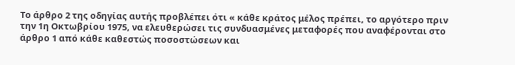Το άρθρο 2 της οδηγίας αυτής προβλέπει ότι « κάθε κράτος μέλος πρέπει, το αργότερο πριν την 1η Οκτωβρίου 1975, να ελευθερώσει τις συνδυασμένες μεταφορές που αναφέρονται στο άρθρο 1 από κάθε καθεστώς ποσοστώσεων και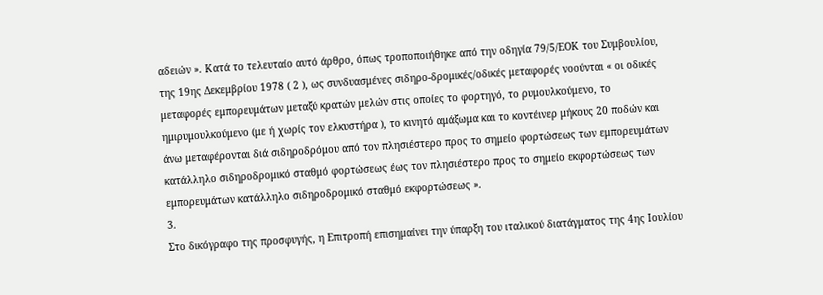αδειών ». Κατά το τελευταίο αυτό άρθρο, όπως τροποποιήθηκε από την οδηγία 79/5/ΕΟΚ του Συμβουλίου, της 19ης Δεκεμβρίου 1978 ( 2 ), ως συνδυασμένες σιδηρο-δρομικές/οδικές μεταφορές νοούνται « οι οδικές μεταφορές εμπορευμάτων μεταξύ κρατών μελών στις οποίες το φορτηγό, το ρυμουλκούμενο, το ημιρυμουλκούμενο (με ή χωρίς τον ελκυστήρα ), το κινητό αμάξωμα και το κοντέινερ μήκους 20 ποδών και άνω μεταφέρονται διά σιδηροδρόμου από τον πλησιέστερο προς το σημείο φορτώσεως των εμπορευμάτων κατάλληλο σιδηροδρομικό σταθμό φορτώσεως έως τον πλησιέστερο προς το σημείο εκφορτώσεως των εμπορευμάτων κατάλληλο σιδηροδρομικό σταθμό εκφορτώσεως ».
3.
Στο δικόγραφο της προσφυγής, η Επιτροπή επισημαίνει την ύπαρξη του ιταλικού διατάγματος της 4ης Ιουλίου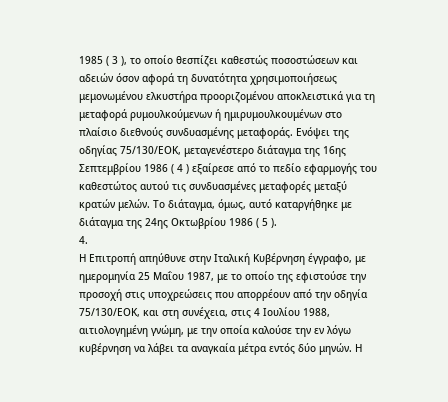1985 ( 3 ), το οποίο θεσπίζει καθεστώς ποσοστώσεων και αδειών όσον αφορά τη δυνατότητα χρησιμοποιήσεως μεμονωμένου ελκυστήρα προοριζομένου αποκλειστικά για τη μεταφορά ρυμουλκούμενων ή ημιρυμουλκουμένων στο πλαίσιο διεθνούς συνδυασμένης μεταφοράς. Ενόψει της οδηγίας 75/130/ΕΟΚ, μεταγενέστερο διάταγμα της 16ης Σεπτεμβρίου 1986 ( 4 ) εξαίρεσε από το πεδίο εφαρμογής του καθεστώτος αυτού τις συνδυασμένες μεταφορές μεταξύ κρατών μελών. Το διάταγμα, όμως, αυτό καταργήθηκε με διάταγμα της 24ης Οκτωβρίου 1986 ( 5 ).
4.
Η Επιτροπή απηύθυνε στην Ιταλική Κυβέρνηση έγγραφο, με ημερομηνία 25 Μαΐου 1987, με το οποίο της εφιστούσε την προσοχή στις υποχρεώσεις που απορρέουν από την οδηγία 75/130/ΕΟΚ, και στη συνέχεια, στις 4 Ιουλίου 1988, αιτιολογημένη γνώμη, με την οποία καλούσε την εν λόγω κυβέρνηση να λάβει τα αναγκαία μέτρα εντός δύο μηνών. Η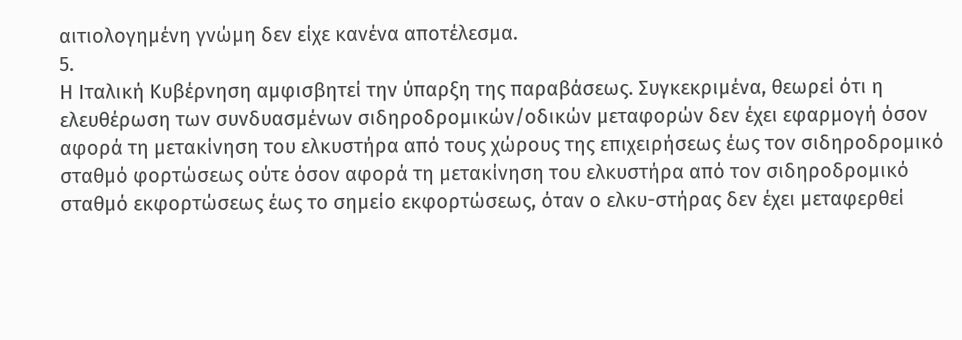αιτιολογημένη γνώμη δεν είχε κανένα αποτέλεσμα.
5.
Η Ιταλική Κυβέρνηση αμφισβητεί την ύπαρξη της παραβάσεως. Συγκεκριμένα, θεωρεί ότι η ελευθέρωση των συνδυασμένων σιδηροδρομικών/οδικών μεταφορών δεν έχει εφαρμογή όσον αφορά τη μετακίνηση του ελκυστήρα από τους χώρους της επιχειρήσεως έως τον σιδηροδρομικό σταθμό φορτώσεως ούτε όσον αφορά τη μετακίνηση του ελκυστήρα από τον σιδηροδρομικό σταθμό εκφορτώσεως έως το σημείο εκφορτώσεως, όταν ο ελκυ-στήρας δεν έχει μεταφερθεί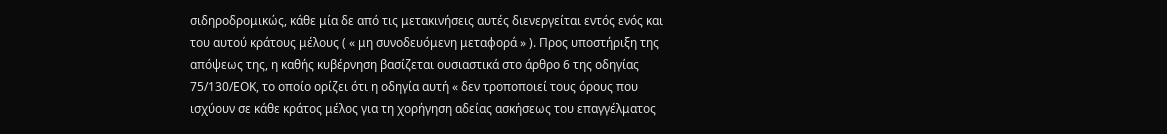σιδηροδρομικώς, κάθε μία δε από τις μετακινήσεις αυτές διενεργείται εντός ενός και του αυτού κράτους μέλους ( « μη συνοδευόμενη μεταφορά » ). Προς υποστήριξη της απόψεως της, η καθής κυβέρνηση βασίζεται ουσιαστικά στο άρθρο 6 της οδηγίας 75/130/ΕΟΚ, το οποίο ορίζει ότι η οδηγία αυτή « δεν τροποποιεί τους όρους που ισχύουν σε κάθε κράτος μέλος για τη χορήγηση αδείας ασκήσεως του επαγγέλματος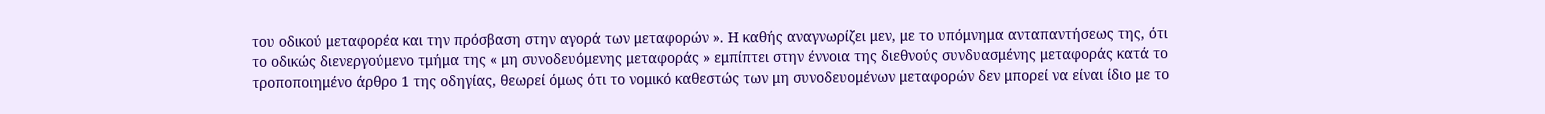του οδικού μεταφορέα και την πρόσβαση στην αγορά των μεταφορών ». Η καθής αναγνωρίζει μεν, με το υπόμνημα ανταπαντήσεως της, ότι το οδικώς διενεργούμενο τμήμα της « μη συνοδευόμενης μεταφοράς » εμπίπτει στην έννοια της διεθνούς συνδυασμένης μεταφοράς κατά το τροποποιημένο άρθρο 1 της οδηγίας, θεωρεί όμως ότι το νομικό καθεστώς των μη συνοδευομένων μεταφορών δεν μπορεί να είναι ίδιο με το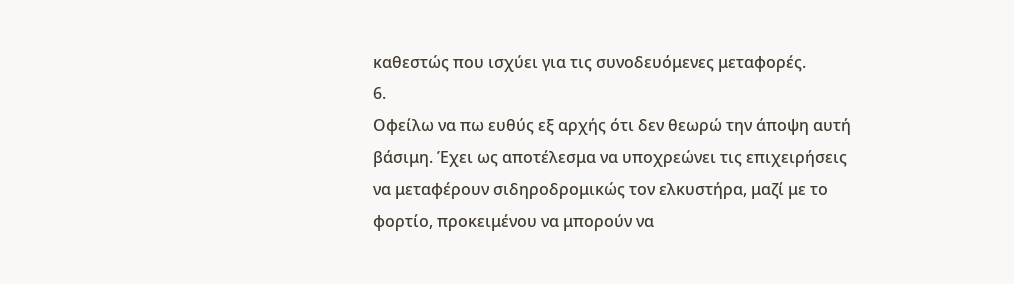καθεστώς που ισχύει για τις συνοδευόμενες μεταφορές.
6.
Οφείλω να πω ευθύς εξ αρχής ότι δεν θεωρώ την άποψη αυτή βάσιμη. Έχει ως αποτέλεσμα να υποχρεώνει τις επιχειρήσεις να μεταφέρουν σιδηροδρομικώς τον ελκυστήρα, μαζί με το φορτίο, προκειμένου να μπορούν να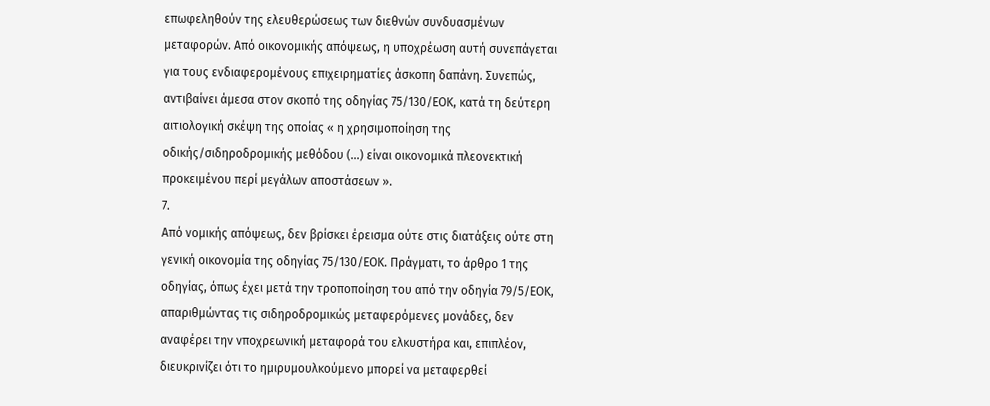επωφεληθούν της ελευθερώσεως των διεθνών συνδυασμένων μεταφορών. Από οικονομικής απόψεως, η υποχρέωση αυτή συνεπάγεται για τους ενδιαφερομένους επιχειρηματίες άσκοπη δαπάνη. Συνεπώς, αντιβαίνει άμεσα στον σκοπό της οδηγίας 75/130/ΕΟΚ, κατά τη δεύτερη αιτιολογική σκέψη της οποίας « η χρησιμοποίηση της οδικής/σιδηροδρομικής μεθόδου (...) είναι οικονομικά πλεονεκτική προκειμένου περί μεγάλων αποστάσεων ».
7.
Από νομικής απόψεως, δεν βρίσκει έρεισμα ούτε στις διατάξεις ούτε στη γενική οικονομία της οδηγίας 75/130/ΕΟΚ. Πράγματι, το άρθρο 1 της οδηγίας, όπως έχει μετά την τροποποίηση του από την οδηγία 79/5/ΕΟΚ, απαριθμώντας τις σιδηροδρομικώς μεταφερόμενες μονάδες, δεν αναφέρει την νποχρεωνική μεταφορά του ελκυστήρα και, επιπλέον, διευκρινίζει ότι το ημιρυμουλκούμενο μπορεί να μεταφερθεί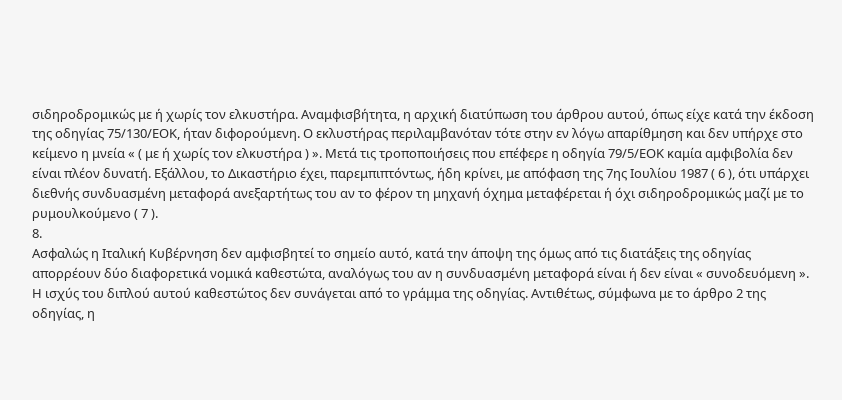σιδηροδρομικώς με ή χωρίς τον ελκυστήρα. Αναμφισβήτητα, η αρχική διατύπωση του άρθρου αυτού, όπως είχε κατά την έκδοση της οδηγίας 75/130/ΕΟΚ, ήταν διφορούμενη. Ο εκλυστήρας περιλαμβανόταν τότε στην εν λόγω απαρίθμηση και δεν υπήρχε στο κείμενο η μνεία « ( με ή χωρίς τον ελκυστήρα ) ». Μετά τις τροποποιήσεις που επέφερε η οδηγία 79/5/ΕΟΚ καμία αμφιβολία δεν είναι πλέον δυνατή. Εξάλλου, το Δικαστήριο έχει, παρεμπιπτόντως, ήδη κρίνει, με απόφαση της 7ης Ιουλίου 1987 ( 6 ), ότι υπάρχει διεθνής συνδυασμένη μεταφορά ανεξαρτήτως του αν το φέρον τη μηχανή όχημα μεταφέρεται ή όχι σιδηροδρομικώς μαζί με το ρυμουλκούμενο ( 7 ).
8.
Ασφαλώς η Ιταλική Κυβέρνηση δεν αμφισβητεί το σημείο αυτό, κατά την άποψη της όμως από τις διατάξεις της οδηγίας απορρέουν δύο διαφορετικά νομικά καθεστώτα, αναλόγως του αν η συνδυασμένη μεταφορά είναι ή δεν είναι « συνοδευόμενη ». Η ισχύς του διπλού αυτού καθεστώτος δεν συνάγεται από το γράμμα της οδηγίας. Αντιθέτως, σύμφωνα με το άρθρο 2 της οδηγίας, η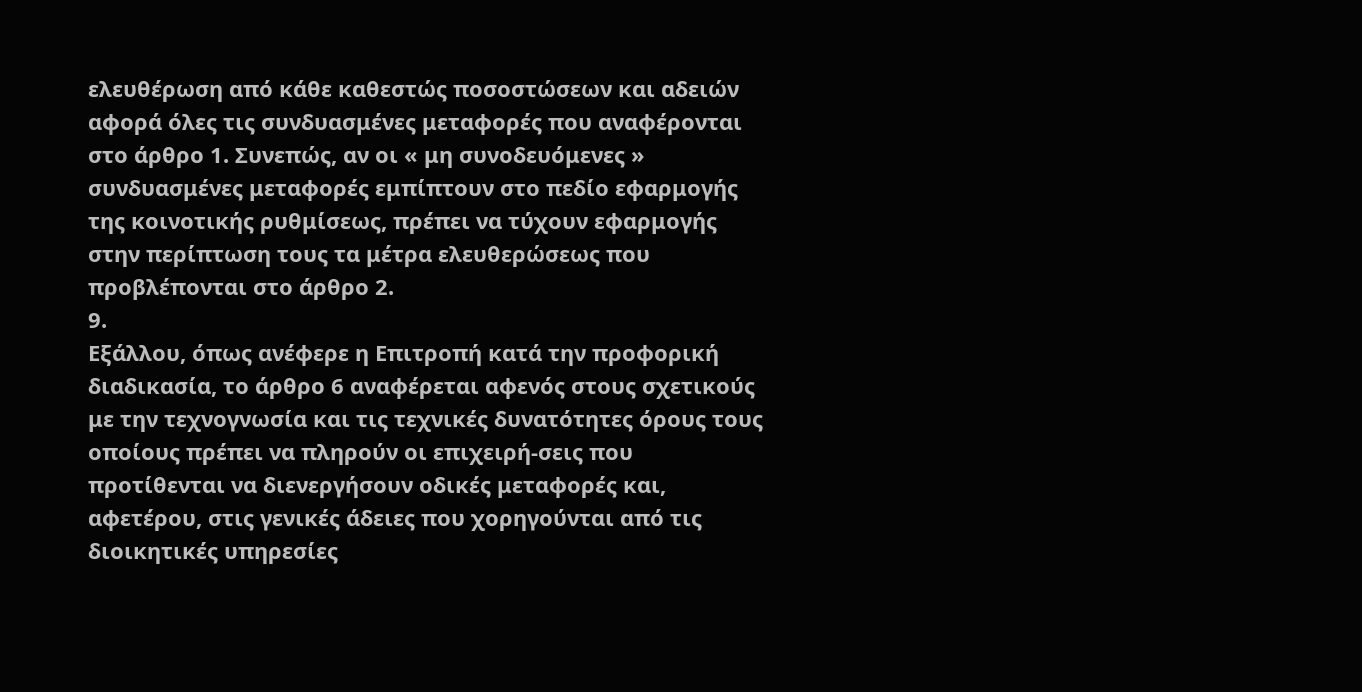ελευθέρωση από κάθε καθεστώς ποσοστώσεων και αδειών αφορά όλες τις συνδυασμένες μεταφορές που αναφέρονται στο άρθρο 1. Συνεπώς, αν οι « μη συνοδευόμενες » συνδυασμένες μεταφορές εμπίπτουν στο πεδίο εφαρμογής της κοινοτικής ρυθμίσεως, πρέπει να τύχουν εφαρμογής στην περίπτωση τους τα μέτρα ελευθερώσεως που προβλέπονται στο άρθρο 2.
9.
Εξάλλου, όπως ανέφερε η Επιτροπή κατά την προφορική διαδικασία, το άρθρο 6 αναφέρεται αφενός στους σχετικούς με την τεχνογνωσία και τις τεχνικές δυνατότητες όρους τους οποίους πρέπει να πληρούν οι επιχειρή-σεις που προτίθενται να διενεργήσουν οδικές μεταφορές και, αφετέρου, στις γενικές άδειες που χορηγούνται από τις διοικητικές υπηρεσίες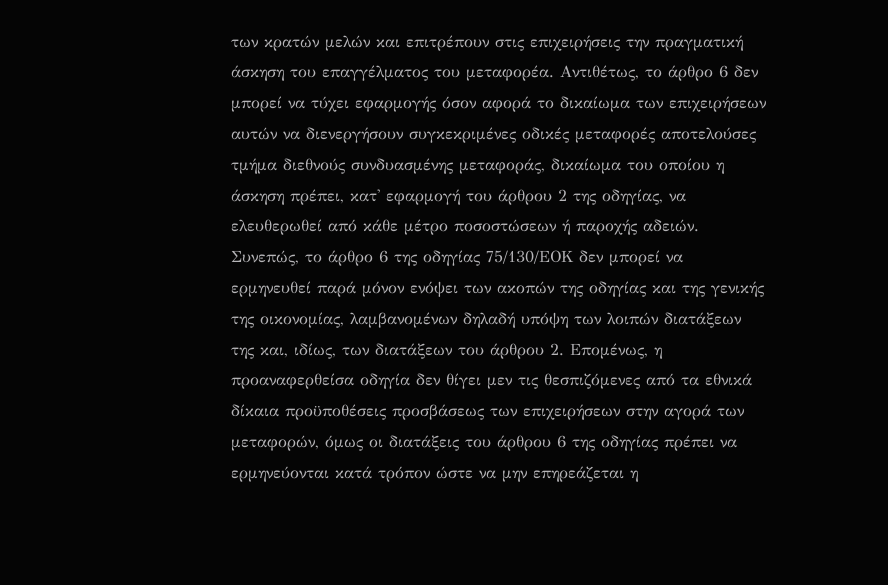των κρατών μελών και επιτρέπουν στις επιχειρήσεις την πραγματική άσκηση του επαγγέλματος του μεταφορέα. Αντιθέτως, το άρθρο 6 δεν μπορεί να τύχει εφαρμογής όσον αφορά το δικαίωμα των επιχειρήσεων αυτών να διενεργήσουν συγκεκριμένες οδικές μεταφορές αποτελούσες τμήμα διεθνούς συνδυασμένης μεταφοράς, δικαίωμα του οποίου η άσκηση πρέπει, κατ' εφαρμογή του άρθρου 2 της οδηγίας, να ελευθερωθεί από κάθε μέτρο ποσοστώσεων ή παροχής αδειών. Συνεπώς, το άρθρο 6 της οδηγίας 75/130/ΕΟΚ δεν μπορεί να ερμηνευθεί παρά μόνον ενόψει των ακοπών της οδηγίας και της γενικής της οικονομίας, λαμβανομένων δηλαδή υπόψη των λοιπών διατάξεων της και, ιδίως, των διατάξεων του άρθρου 2. Επομένως, η προαναφερθείσα οδηγία δεν θίγει μεν τις θεσπιζόμενες από τα εθνικά δίκαια προϋποθέσεις προσβάσεως των επιχειρήσεων στην αγορά των μεταφορών, όμως οι διατάξεις του άρθρου 6 της οδηγίας πρέπει να ερμηνεύονται κατά τρόπον ώστε να μην επηρεάζεται η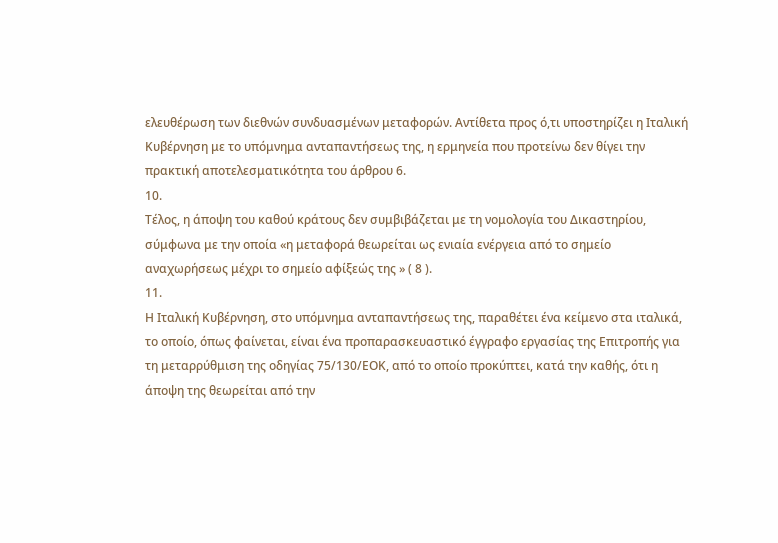ελευθέρωση των διεθνών συνδυασμένων μεταφορών. Αντίθετα προς ό,τι υποστηρίζει η Ιταλική Κυβέρνηση με το υπόμνημα ανταπαντήσεως της, η ερμηνεία που προτείνω δεν θίγει την πρακτική αποτελεσματικότητα του άρθρου 6.
10.
Τέλος, η άποψη του καθού κράτους δεν συμβιβάζεται με τη νομολογία του Δικαστηρίου, σύμφωνα με την οποία «η μεταφορά θεωρείται ως ενιαία ενέργεια από το σημείο αναχωρήσεως μέχρι το σημείο αφίξεώς της » ( 8 ).
11.
Η Ιταλική Κυβέρνηση, στο υπόμνημα ανταπαντήσεως της, παραθέτει ένα κείμενο στα ιταλικά, το οποίο, όπως φαίνεται, είναι ένα προπαρασκευαστικό έγγραφο εργασίας της Επιτροπής για τη μεταρρύθμιση της οδηγίας 75/130/ΕΟΚ, από το οποίο προκύπτει, κατά την καθής, ότι η άποψη της θεωρείται από την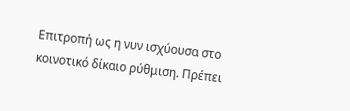Επιτροπή ως η νυν ισχύουσα στο κοινοτικό δίκαιο ρύθμιση. Πρέπει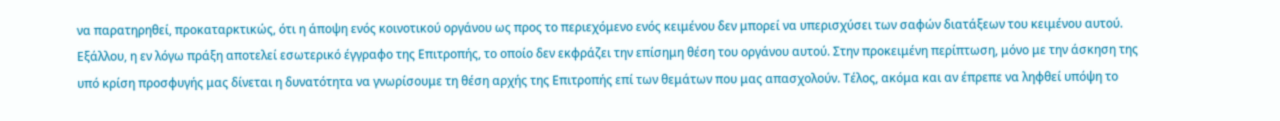να παρατηρηθεί, προκαταρκτικώς, ότι η άποψη ενός κοινοτικού οργάνου ως προς το περιεχόμενο ενός κειμένου δεν μπορεί να υπερισχύσει των σαφών διατάξεων του κειμένου αυτού. Εξάλλου, η εν λόγω πράξη αποτελεί εσωτερικό έγγραφο της Επιτροπής, το οποίο δεν εκφράζει την επίσημη θέση του οργάνου αυτού. Στην προκειμένη περίπτωση, μόνο με την άσκηση της υπό κρίση προσφυγής μας δίνεται η δυνατότητα να γνωρίσουμε τη θέση αρχής της Επιτροπής επί των θεμάτων που μας απασχολούν. Τέλος, ακόμα και αν έπρεπε να ληφθεί υπόψη το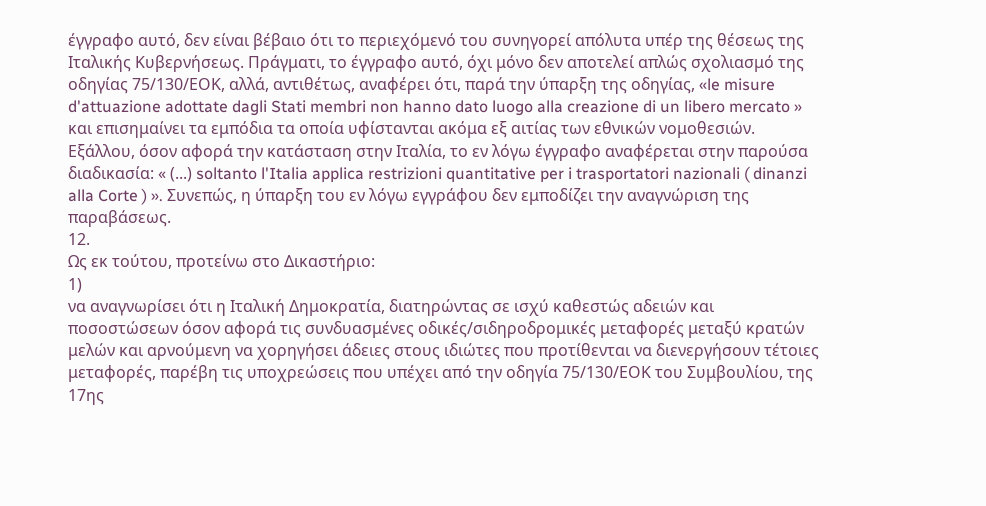έγγραφο αυτό, δεν είναι βέβαιο ότι το περιεχόμενό του συνηγορεί απόλυτα υπέρ της θέσεως της Ιταλικής Κυβερνήσεως. Πράγματι, το έγγραφο αυτό, όχι μόνο δεν αποτελεί απλώς σχολιασμό της οδηγίας 75/130/ΕΟΚ, αλλά, αντιθέτως, αναφέρει ότι, παρά την ύπαρξη της οδηγίας, «le misure d'attuazione adottate dagli Stati membri non hanno dato luogo alla creazione di un libero mercato » και επισημαίνει τα εμπόδια τα οποία υφίστανται ακόμα εξ αιτίας των εθνικών νομοθεσιών. Εξάλλου, όσον αφορά την κατάσταση στην Ιταλία, το εν λόγω έγγραφο αναφέρεται στην παρούσα διαδικασία: « (...) soltanto l'Italia applica restrizioni quantitative per i trasportatori nazionali ( dinanzi alla Corte ) ». Συνεπώς, η ύπαρξη του εν λόγω εγγράφου δεν εμποδίζει την αναγνώριση της παραβάσεως.
12.
Ως εκ τούτου, προτείνω στο Δικαστήριο:
1)
να αναγνωρίσει ότι η Ιταλική Δημοκρατία, διατηρώντας σε ισχύ καθεστώς αδειών και ποσοστώσεων όσον αφορά τις συνδυασμένες οδικές/σιδηροδρομικές μεταφορές μεταξύ κρατών μελών και αρνούμενη να χορηγήσει άδειες στους ιδιώτες που προτίθενται να διενεργήσουν τέτοιες μεταφορές, παρέβη τις υποχρεώσεις που υπέχει από την οδηγία 75/130/ΕΟΚ του Συμβουλίου, της 17ης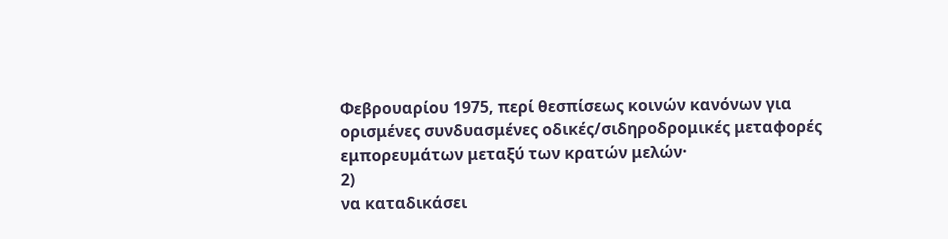Φεβρουαρίου 1975, περί θεσπίσεως κοινών κανόνων για ορισμένες συνδυασμένες οδικές/σιδηροδρομικές μεταφορές εμπορευμάτων μεταξύ των κρατών μελών·
2)
να καταδικάσει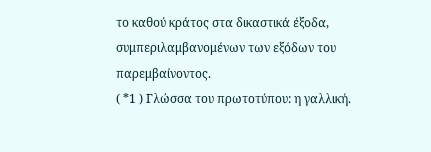το καθού κράτος στα δικαστικά έξοδα, συμπεριλαμβανομένων των εξόδων του παρεμβαίνοντος.
( *1 ) Γλώσσα του πρωτοτύπου: η γαλλική.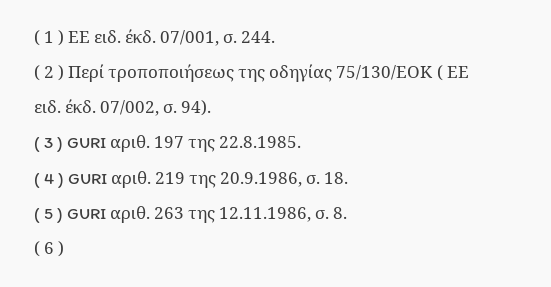( 1 ) ΕΕ ειδ. έκδ. 07/001, σ. 244.
( 2 ) Περί τροποποιήσεως της οδηγίας 75/130/ΕΟΚ ( ΕΕ ειδ. έκδ. 07/002, σ. 94).
( 3 ) GURI αριθ. 197 της 22.8.1985.
( 4 ) GURI αριθ. 219 της 20.9.1986, σ. 18.
( 5 ) GURI αριθ. 263 της 12.11.1986, σ. 8.
( 6 )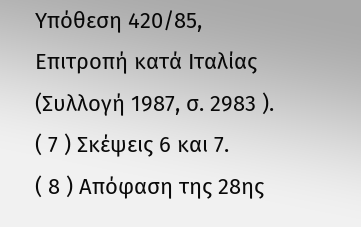Υπόθεση 420/85, Επιτροπή κατά Ιταλίας (Συλλογή 1987, σ. 2983 ).
( 7 ) Σκέψεις 6 και 7.
( 8 ) Απόφαση της 28ης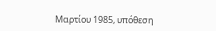Μαρτίου 1985, υπόθεση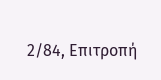2/84, Επιτροπή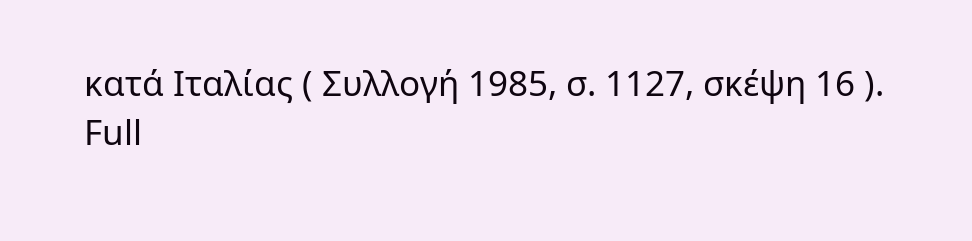κατά Ιταλίας ( Συλλογή 1985, σ. 1127, σκέψη 16 ).
Full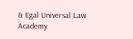& Egal Universal Law Academy